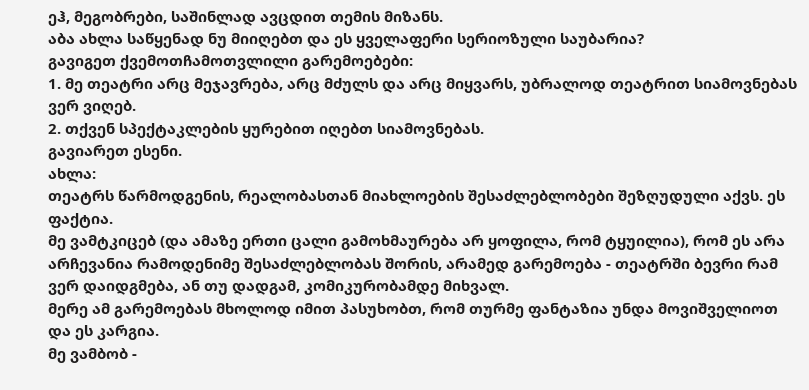ეჰ, მეგობრები, საშინლად ავცდით თემის მიზანს.
აბა ახლა საწყენად ნუ მიიღებთ და ეს ყველაფერი სერიოზული საუბარია?
გავიგეთ ქვემოთჩამოთვლილი გარემოებები:
1. მე თეატრი არც მეჯავრება, არც მძულს და არც მიყვარს, უბრალოდ თეატრით სიამოვნებას ვერ ვიღებ.
2. თქვენ სპექტაკლების ყურებით იღებთ სიამოვნებას.
გავიარეთ ესენი.
ახლა:
თეატრს წარმოდგენის, რეალობასთან მიახლოების შესაძლებლობები შეზღუდული აქვს. ეს ფაქტია.
მე ვამტკიცებ (და ამაზე ერთი ცალი გამოხმაურება არ ყოფილა, რომ ტყუილია), რომ ეს არა არჩევანია რამოდენიმე შესაძლებლობას შორის, არამედ გარემოება - თეატრში ბევრი რამ ვერ დაიდგმება, ან თუ დადგამ, კომიკურობამდე მიხვალ.
მერე ამ გარემოებას მხოლოდ იმით პასუხობთ, რომ თურმე ფანტაზია უნდა მოვიშველიოთ და ეს კარგია.
მე ვამბობ -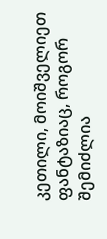კეთილი, მოიშველიეთ ფანტაზიაც, როგორ შემიძლია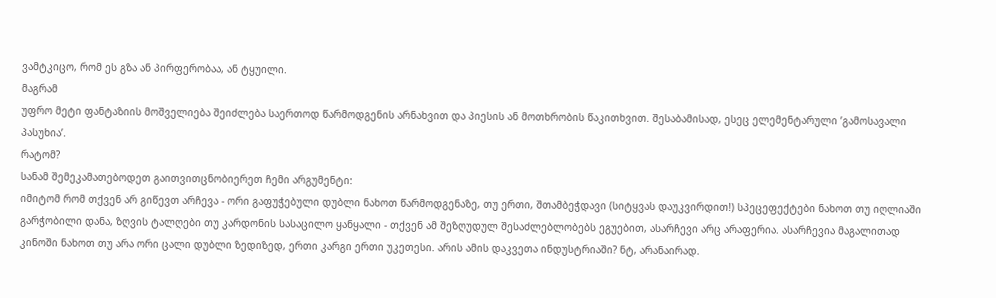ვამტკიცო, რომ ეს გზა ან პირფერობაა, ან ტყუილი.
მაგრამ
უფრო მეტი ფანტაზიის მოშველიება შეიძლება საერთოდ წარმოდგენის არნახვით და პიესის ან მოთხრობის წაკითხვით. შესაბამისად, ესეც ელემენტარული ’გამოსავალი პასუხია’.
რატომ?
სანამ შემეკამათებოდეთ გაითვითცნობიერეთ ჩემი არგუმენტი:
იმიტომ რომ თქვენ არ გიწევთ არჩევა - ორი გაფუჭებული დუბლი ნახოთ წარმოდგენაზე, თუ ერთი, შთამბეჭდავი (სიტყვას დაუკვირდით!) სპეცეფექტები ნახოთ თუ იღლიაში გარჭობილი დანა, ზღვის ტალღები თუ კარდონის სასაცილო ყანყალი - თქვენ ამ შეზღუდულ შესაძლებლობებს ეგუებით, ასარჩევი არც არაფერია. ასარჩევია მაგალითად კინოში ნახოთ თუ არა ორი ცალი დუბლი ზედიზედ, ერთი კარგი ერთი უკეთესი. არის ამის დაკვეთა ინდუსტრიაში? ნტ, არანაირად.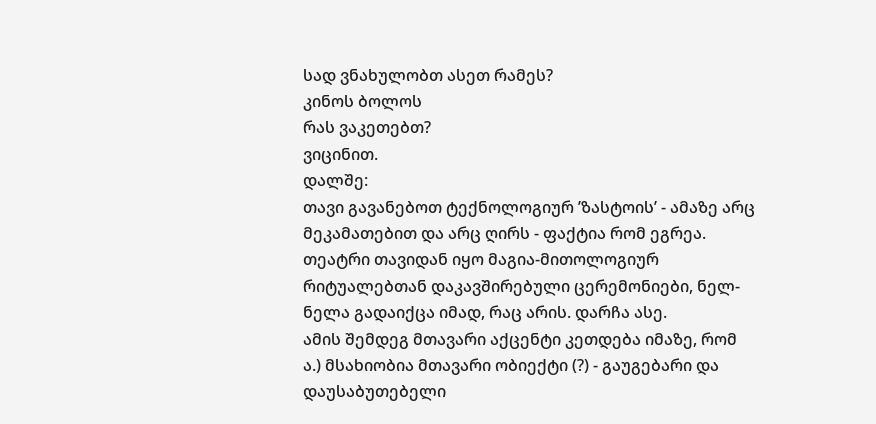სად ვნახულობთ ასეთ რამეს?
კინოს ბოლოს
რას ვაკეთებთ?
ვიცინით.
დალშე:
თავი გავანებოთ ტექნოლოგიურ ’ზასტოის’ - ამაზე არც მეკამათებით და არც ღირს - ფაქტია რომ ეგრეა. თეატრი თავიდან იყო მაგია-მითოლოგიურ რიტუალებთან დაკავშირებული ცერემონიები, ნელ-ნელა გადაიქცა იმად, რაც არის. დარჩა ასე.
ამის შემდეგ მთავარი აქცენტი კეთდება იმაზე, რომ
ა.) მსახიობია მთავარი ობიექტი (?) - გაუგებარი და დაუსაბუთებელი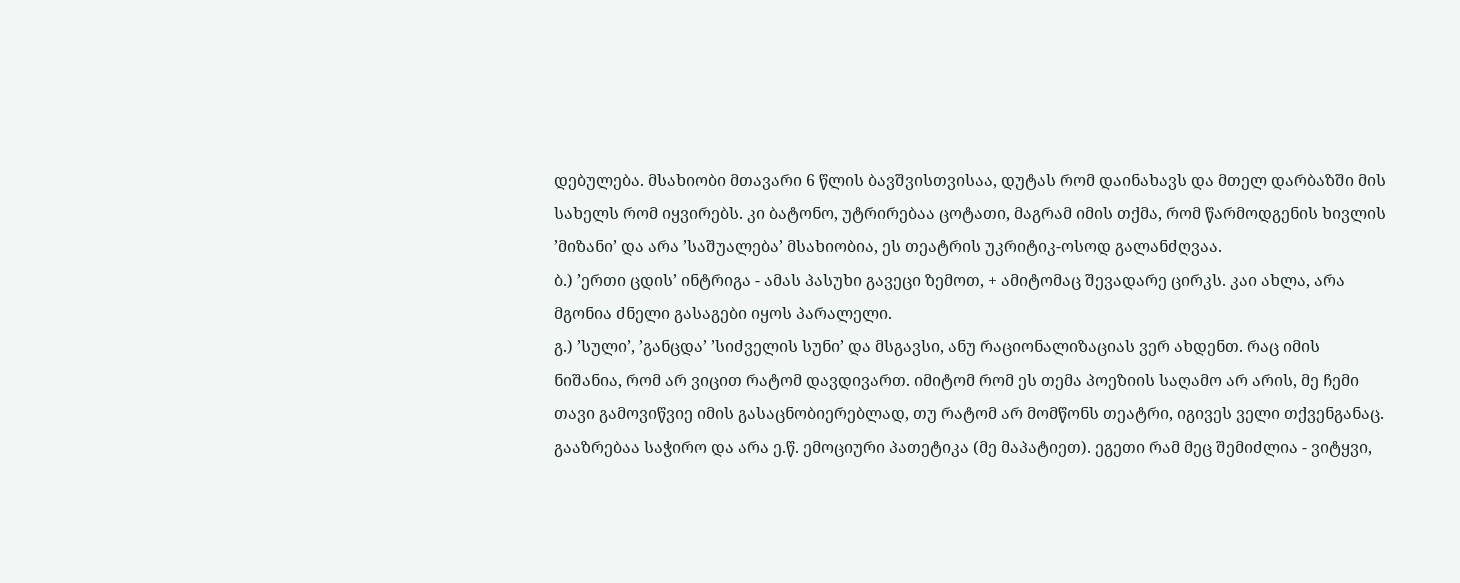დებულება. მსახიობი მთავარი 6 წლის ბავშვისთვისაა, დუტას რომ დაინახავს და მთელ დარბაზში მის სახელს რომ იყვირებს. კი ბატონო, უტრირებაა ცოტათი, მაგრამ იმის თქმა, რომ წარმოდგენის ხივლის ’მიზანი’ და არა ’საშუალება’ მსახიობია, ეს თეატრის უკრიტიკ-ოსოდ გალანძღვაა.
ბ.) ’ერთი ცდის’ ინტრიგა - ამას პასუხი გავეცი ზემოთ, + ამიტომაც შევადარე ცირკს. კაი ახლა, არა მგონია ძნელი გასაგები იყოს პარალელი.
გ.) ’სული’, ’განცდა’ ’სიძველის სუნი’ და მსგავსი, ანუ რაციონალიზაციას ვერ ახდენთ. რაც იმის ნიშანია, რომ არ ვიცით რატომ დავდივართ. იმიტომ რომ ეს თემა პოეზიის საღამო არ არის, მე ჩემი თავი გამოვიწვიე იმის გასაცნობიერებლად, თუ რატომ არ მომწონს თეატრი, იგივეს ველი თქვენგანაც. გააზრებაა საჭირო და არა ე.წ. ემოციური პათეტიკა (მე მაპატიეთ). ეგეთი რამ მეც შემიძლია - ვიტყვი,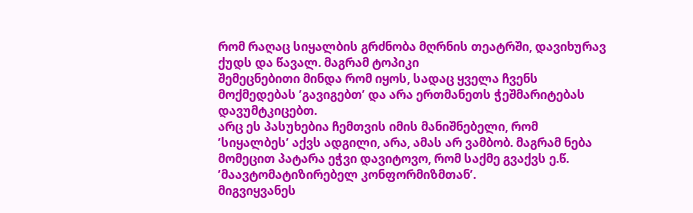რომ რაღაც სიყალბის გრძნობა მღრნის თეატრში, დავიხურავ ქუდს და წავალ. მაგრამ ტოპიკი
შემეცნებითი მინდა რომ იყოს, სადაც ყველა ჩვენს მოქმედებას ’გავიგებთ’ და არა ერთმანეთს ჭეშმარიტებას დავუმტკიცებთ.
არც ეს პასუხებია ჩემთვის იმის მანიშნებელი, რომ ’სიყალბეს’ აქვს ადგილი, არა, ამას არ ვამბობ. მაგრამ ნება მომეცით პატარა ეჭვი დავიტოვო, რომ საქმე გვაქვს ე.წ. ’მაავტომატიზირებელ კონფორმიზმთან’.
მიგვიყვანეს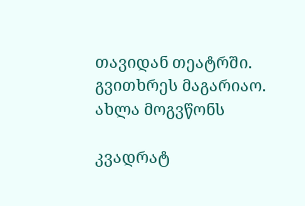თავიდან თეატრში. გვითხრეს მაგარიაო. ახლა მოგვწონს

კვადრატ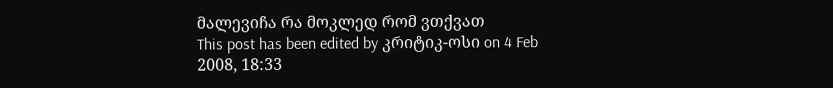მალევიჩა რა მოკლედ რომ ვთქვათ
This post has been edited by კრიტიკ-ოსი on 4 Feb 2008, 18:33